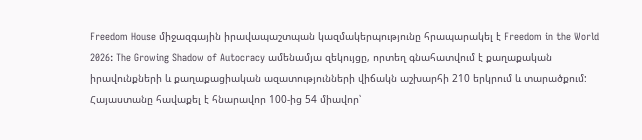Freedom House միջազգային իրավապաշտպան կազմակերպությունը հրապարակել է Freedom in the World 2026: The Growing Shadow of Autocracy ամենամյա զեկույցը, որտեղ գնահատվում է քաղաքական իրավունքների և քաղաքացիական ազատությունների վիճակն աշխարհի 210 երկրում և տարածքում:
Հայաստանը հավաքել է հնարավոր 100-ից 54 միավոր՝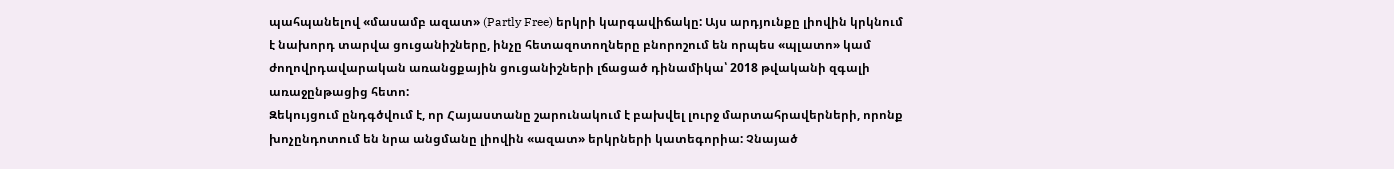պահպանելով «մասամբ ազատ» (Partly Free) երկրի կարգավիճակը: Այս արդյունքը լիովին կրկնում է նախորդ տարվա ցուցանիշները, ինչը հետազոտողները բնորոշում են որպես «պլատո» կամ ժողովրդավարական առանցքային ցուցանիշների լճացած դինամիկա՝ 2018 թվականի զգալի առաջընթացից հետո:
Զեկույցում ընդգծվում է, որ Հայաստանը շարունակում է բախվել լուրջ մարտահրավերների, որոնք խոչընդոտում են նրա անցմանը լիովին «ազատ» երկրների կատեգորիա: Չնայած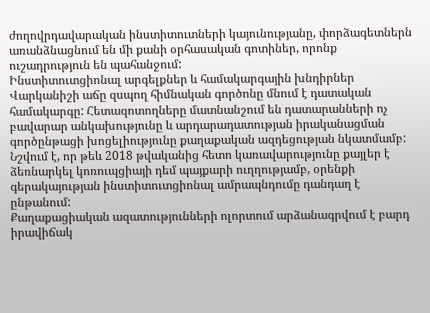ժողովրդավարական ինստիտուտների կայունությանը, փորձագետներն առանձնացնում են մի քանի օրհասական գոտիներ, որոնք ուշադրություն են պահանջում:
Ինստիտուտցիոնալ արգելքներ և համակարգային խնդիրներ
Վարկանիշի աճը զսպող հիմնական գործոնը մնում է դատական համակարգը: Հետազոտողները մատնանշում են դատարանների ոչ բավարար անկախությունը և արդարադատության իրականացման գործընթացի խոցելիությունը քաղաքական ազդեցության նկատմամբ: Նշվում է, որ թեև 2018 թվականից հետո կառավարությունը քայլեր է ձեռնարկել կոռուպցիայի դեմ պայքարի ուղղությամբ, օրենքի գերակայության ինստիտուտցիոնալ ամրապնդումը դանդաղ է ընթանում:
Քաղաքացիական ազատությունների ոլորտում արձանագրվում է բարդ իրավիճակ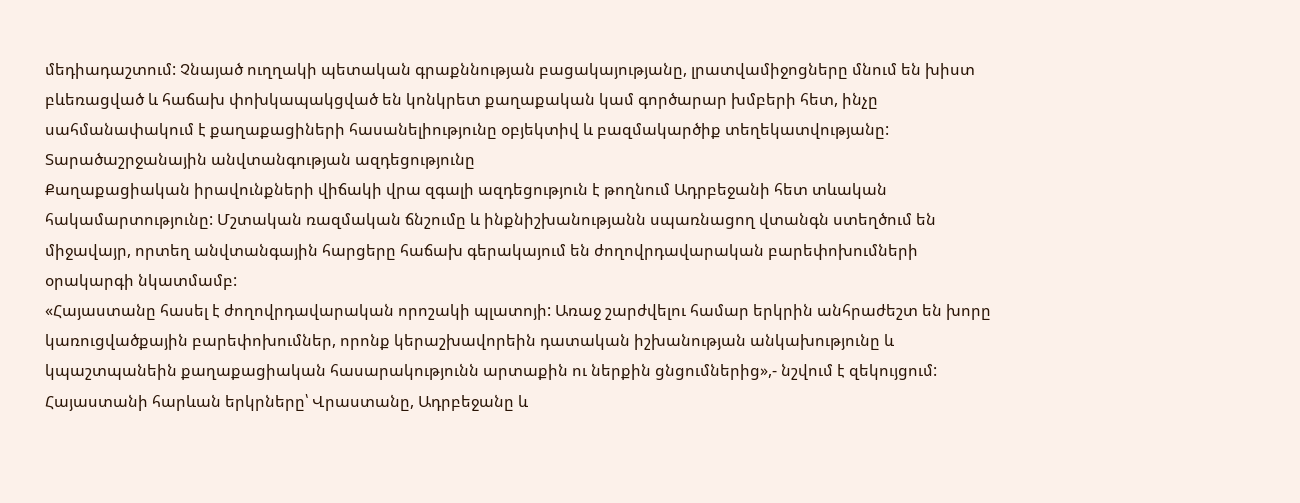մեդիադաշտում: Չնայած ուղղակի պետական գրաքննության բացակայությանը, լրատվամիջոցները մնում են խիստ բևեռացված և հաճախ փոխկապակցված են կոնկրետ քաղաքական կամ գործարար խմբերի հետ, ինչը սահմանափակում է քաղաքացիների հասանելիությունը օբյեկտիվ և բազմակարծիք տեղեկատվությանը:
Տարածաշրջանային անվտանգության ազդեցությունը
Քաղաքացիական իրավունքների վիճակի վրա զգալի ազդեցություն է թողնում Ադրբեջանի հետ տևական հակամարտությունը: Մշտական ռազմական ճնշումը և ինքնիշխանությանն սպառնացող վտանգն ստեղծում են միջավայր, որտեղ անվտանգային հարցերը հաճախ գերակայում են ժողովրդավարական բարեփոխումների օրակարգի նկատմամբ:
«Հայաստանը հասել է ժողովրդավարական որոշակի պլատոյի: Առաջ շարժվելու համար երկրին անհրաժեշտ են խորը կառուցվածքային բարեփոխումներ, որոնք կերաշխավորեին դատական իշխանության անկախությունը և կպաշտպանեին քաղաքացիական հասարակությունն արտաքին ու ներքին ցնցումներից»,- նշվում է զեկույցում:
Հայաստանի հարևան երկրները՝ Վրաստանը, Ադրբեջանը և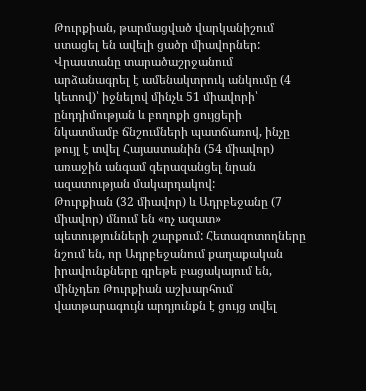Թուրքիան, թարմացված վարկանիշում ստացել են ավելի ցածր միավորներ: Վրաստանը տարածաշրջանում արձանագրել է ամենակտրուկ անկումը (4 կետով)՝ իջնելով մինչև 51 միավորի՝ ընդդիմության և բողոքի ցույցերի նկատմամբ ճնշումների պատճառով, ինչը թույլ է տվել Հայաստանին (54 միավոր) առաջին անգամ գերազանցել նրան ազատության մակարդակով:
Թուրքիան (32 միավոր) և Ադրբեջանը (7 միավոր) մնում են «ոչ ազատ» պետությունների շարքում: Հետազոտողները նշում են, որ Ադրբեջանում քաղաքական իրավունքները գրեթե բացակայում են, մինչդեռ Թուրքիան աշխարհում վատթարագույն արդյունքն է ցույց տվել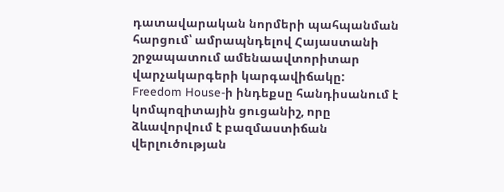դատավարական նորմերի պահպանման հարցում՝ ամրապնդելով Հայաստանի շրջապատում ամենաավտորիտար վարչակարգերի կարգավիճակը:
Freedom House-ի ինդեքսը հանդիսանում է կոմպոզիտային ցուցանիշ, որը ձևավորվում է բազմաստիճան վերլուծության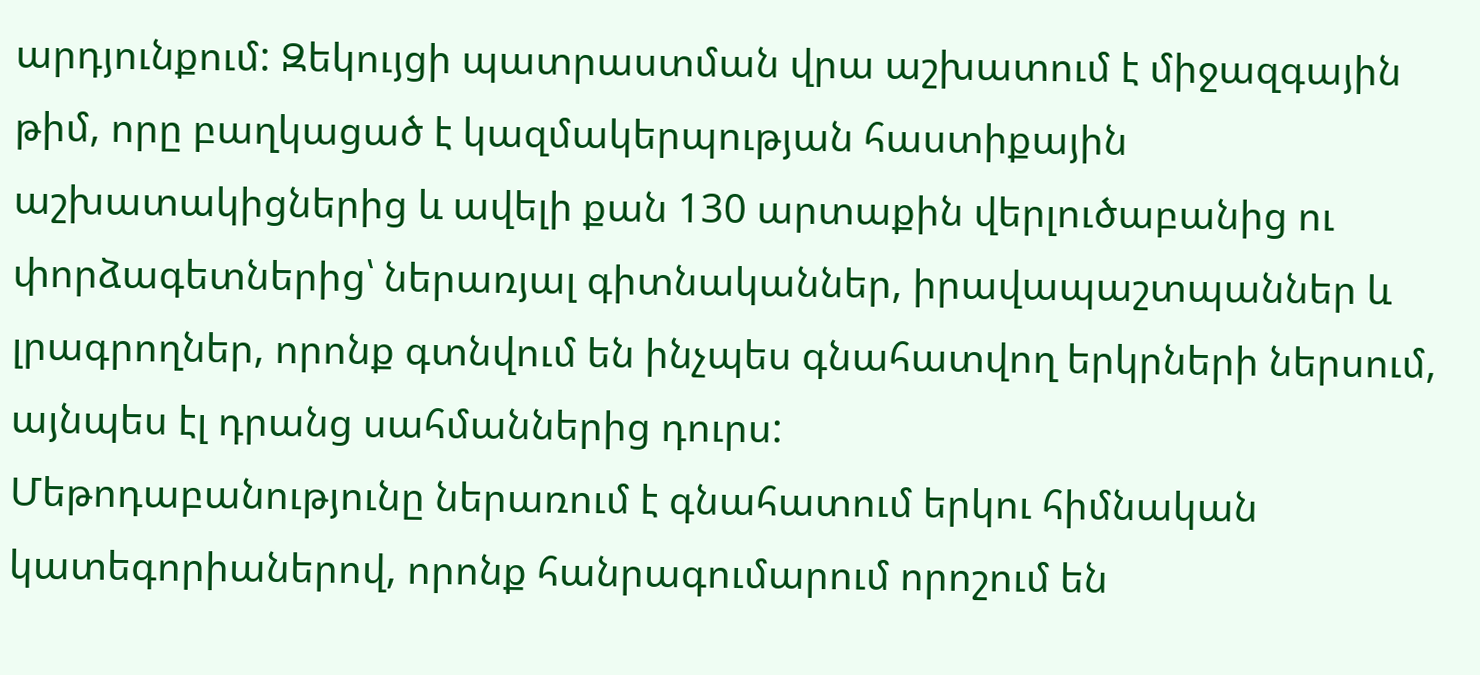արդյունքում: Զեկույցի պատրաստման վրա աշխատում է միջազգային թիմ, որը բաղկացած է կազմակերպության հաստիքային աշխատակիցներից և ավելի քան 130 արտաքին վերլուծաբանից ու փորձագետներից՝ ներառյալ գիտնականներ, իրավապաշտպաններ և լրագրողներ, որոնք գտնվում են ինչպես գնահատվող երկրների ներսում, այնպես էլ դրանց սահմաններից դուրս:
Մեթոդաբանությունը ներառում է գնահատում երկու հիմնական կատեգորիաներով, որոնք հանրագումարում որոշում են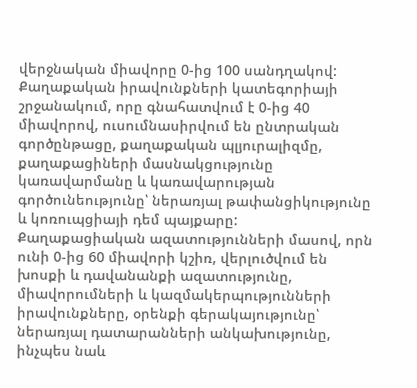վերջնական միավորը 0-ից 100 սանդղակով: Քաղաքական իրավունքների կատեգորիայի շրջանակում, որը գնահատվում է 0-ից 40 միավորով, ուսումնասիրվում են ընտրական գործընթացը, քաղաքական պլյուրալիզմը, քաղաքացիների մասնակցությունը կառավարմանը և կառավարության գործունեությունը՝ ներառյալ թափանցիկությունը և կոռուպցիայի դեմ պայքարը:
Քաղաքացիական ազատությունների մասով, որն ունի 0-ից 60 միավորի կշիռ, վերլուծվում են խոսքի և դավանանքի ազատությունը, միավորումների և կազմակերպությունների իրավունքները, օրենքի գերակայությունը՝ ներառյալ դատարանների անկախությունը, ինչպես նաև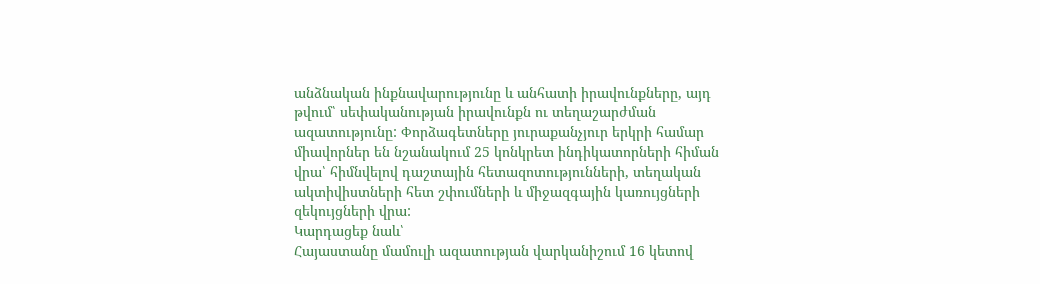անձնական ինքնավարությունը և անհատի իրավունքները, այդ թվում՝ սեփականության իրավունքն ու տեղաշարժման ազատությունը: Փորձագետները յուրաքանչյուր երկրի համար միավորներ են նշանակում 25 կոնկրետ ինդիկատորների հիման վրա՝ հիմնվելով դաշտային հետազոտությունների, տեղական ակտիվիստների հետ շփումների և միջազգային կառույցների զեկույցների վրա:
Կարդացեք նաև՝
Հայաստանը մամուլի ազատության վարկանիշում 16 կետով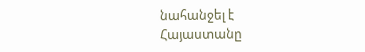նահանջել է
Հայաստանը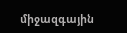միջազգային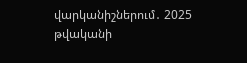վարկանիշներում․ 2025 թվականի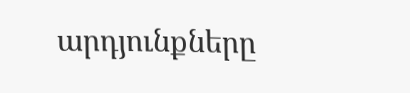արդյունքները